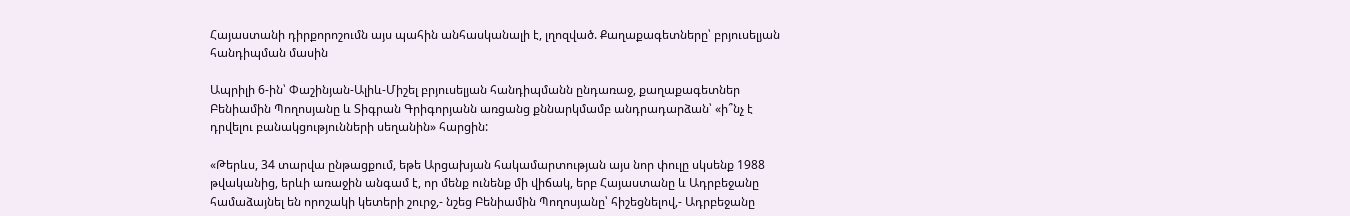Հայաստանի դիրքորոշումն այս պահին անհասկանալի է, լղոզված. Քաղաքագետները՝ բրյուսելյան հանդիպման մասին

Ապրիլի 6-ին՝ Փաշինյան-Ալիև-Միշել բրյուսելյան հանդիպմանն ընդառաջ, քաղաքագետներ Բենիամին Պողոսյանը և Տիգրան Գրիգորյանն առցանց քննարկմամբ անդրադարձան՝ «ի՞նչ է դրվելու բանակցությունների սեղանին» հարցին:

«Թերևս, 34 տարվա ընթացքում, եթե Արցախյան հակամարտության այս նոր փուլը սկսենք 1988 թվականից, երևի առաջին անգամ է, որ մենք ունենք մի վիճակ, երբ Հայաստանը և Ադրբեջանը համաձայնել են որոշակի կետերի շուրջ,- նշեց Բենիամին Պողոսյանը՝ հիշեցնելով,- Ադրբեջանը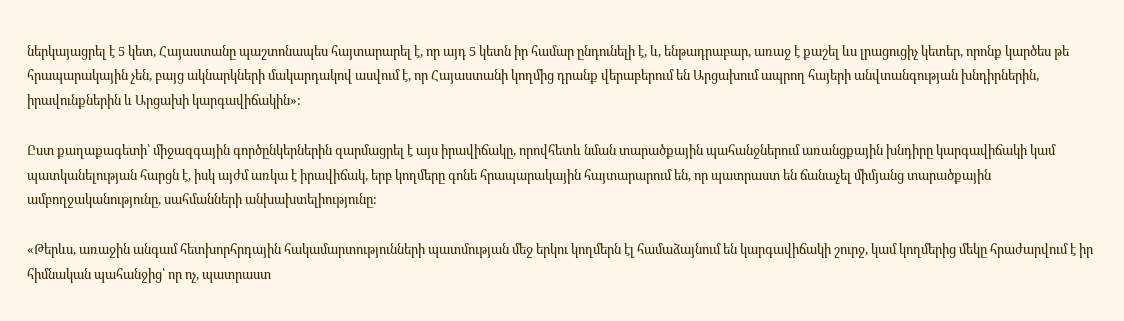ներկայացրել է 5 կետ, Հայաստանը պաշտոնապես հայտարարել է, որ այդ 5 կետն իր համար ընդունելի է, և, ենթադրաբար, առաջ է քաշել ևս լրացուցիչ կետեր, որոնք կարծես թե հրապարակային չեն, բայց ակնարկների մակարդակով ասվում է, որ Հայաստանի կողմից դրանք վերաբերում են Արցախում ապրող հայերի անվտանգության խնդիրներին, իրավունքներին և Արցախի կարգավիճակին»:

Ըստ քաղաքագետի՝ միջազգային գործընկերներին զարմացրել է այս իրավիճակը, որովհետև նման տարածքային պահանջներում առանցքային խնդիրը կարգավիճակի կամ պատկանելության հարցն է, իսկ այժմ առկա է իրավիճակ, երբ կողմերը գոնե հրապարակային հայտարարում են, որ պատրաստ են ճանաչել միմյանց տարածքային ամբողջականությունը, սահմանների անխախտելիությունը:

«Թերևս, առաջին անգամ հետխորհրդային հակամարտությունների պատմության մեջ երկու կողմերն էլ համաձայնում են կարգավիճակի շուրջ, կամ կողմերից մեկը հրաժարվում է իր հիմնական պահանջից՝ որ ոչ, պատրաստ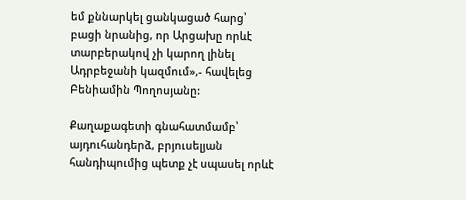եմ քննարկել ցանկացած հարց՝ բացի նրանից, որ Արցախը որևէ տարբերակով չի կարող լինել Ադրբեջանի կազմում»,- հավելեց Բենիամին Պողոսյանը:

Քաղաքագետի գնահատմամբ՝ այդուհանդերձ, բրյուսելյան հանդիպումից պետք չէ սպասել որևէ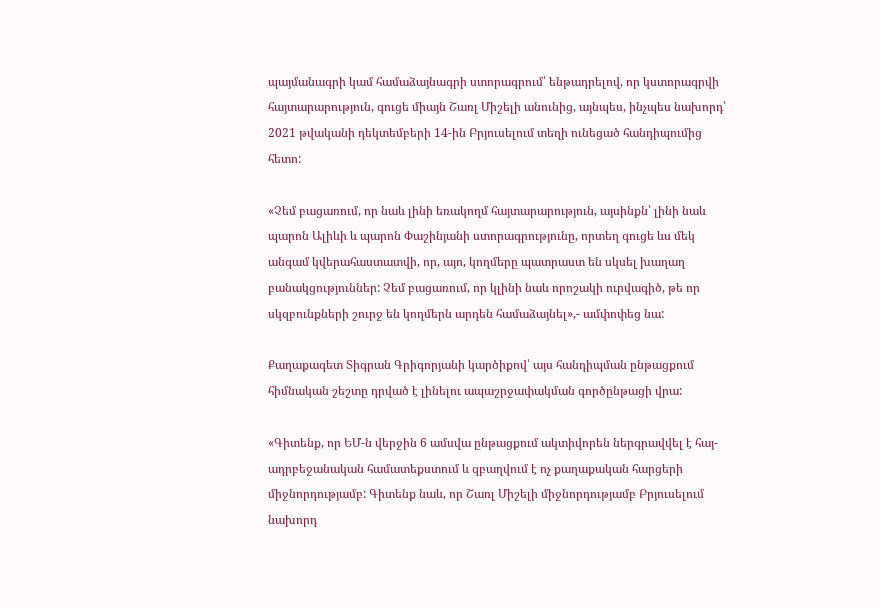պայմանագրի կամ համաձայնագրի ստորագրում՝ ենթադրելով, որ կստորագրվի հայտարարություն, գուցե միայն Շառլ Միշելի անունից, այնպես, ինչպես նախորդ՝ 2021 թվականի դեկտեմբերի 14-ին Բրյուսելում տեղի ունեցած հանդիպումից հետո:

«Չեմ բացառում, որ նաև լինի եռակողմ հայտարարություն, այսինքն՝ լինի նաև պարոն Ալիևի և պարոն Փաշինյանի ստորագրությունը, որտեղ գուցե ևս մեկ անգամ կվերահաստատվի, որ, այո, կողմերը պատրաստ են սկսել խաղաղ բանակցություններ: Չեմ բացառում, որ կլինի նաև որոշակի ուրվագիծ, թե որ սկզբունքների շուրջ են կողմերն արդեն համաձայնել»,- ամփոփեց նա:

Քաղաքագետ Տիգրան Գրիգորյանի կարծիքով՝ այս հանդիպման ընթացքում հիմնական շեշտը դրված է լինելու ապաշրջափակման գործընթացի վրա:

«Գիտենք, որ ԵՄ-ն վերջին 6 ամսվա ընթացքում ակտիվորեն ներգրավվել է հայ-ադրբեջանական համատեքստում և զբաղվում է ոչ քաղաքական հարցերի միջնորդությամբ: Գիտենք նաև, որ Շառլ Միշելի միջնորդությամբ Բրյուսելում նախորդ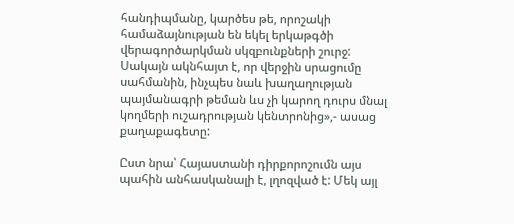հանդիպմանը, կարծես թե, որոշակի համաձայնության են եկել երկաթգծի վերագործարկման սկզբունքների շուրջ: Սակայն ակնհայտ է, որ վերջին սրացումը սահմանին, ինչպես նաև խաղաղության պայմանագրի թեման ևս չի կարող դուրս մնալ կողմերի ուշադրության կենտրոնից»,- ասաց քաղաքագետը:

Ըստ նրա՝ Հայաստանի դիրքորոշումն այս պահին անհասկանալի է, լղոզված է: Մեկ այլ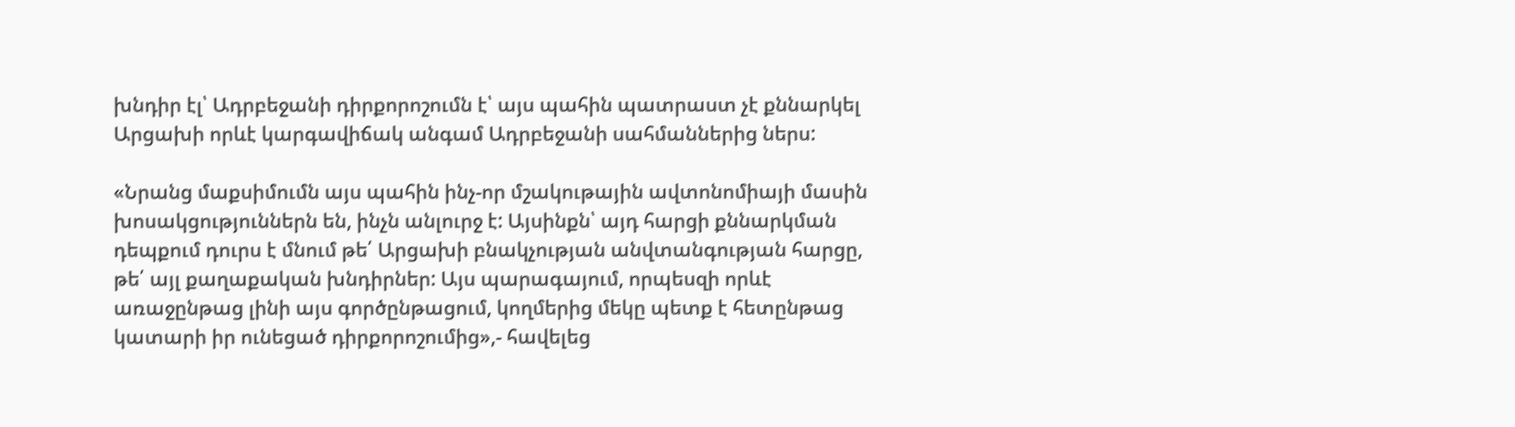խնդիր էլ՝ Ադրբեջանի դիրքորոշումն է՝ այս պահին պատրաստ չէ քննարկել Արցախի որևէ կարգավիճակ անգամ Ադրբեջանի սահմաններից ներս:

«Նրանց մաքսիմումն այս պահին ինչ-որ մշակութային ավտոնոմիայի մասին խոսակցություններն են, ինչն անլուրջ է: Այսինքն՝ այդ հարցի քննարկման դեպքում դուրս է մնում թե՛ Արցախի բնակչության անվտանգության հարցը, թե՛ այլ քաղաքական խնդիրներ: Այս պարագայում, որպեսզի որևէ առաջընթաց լինի այս գործընթացում, կողմերից մեկը պետք է հետընթաց կատարի իր ունեցած դիրքորոշումից»,- հավելեց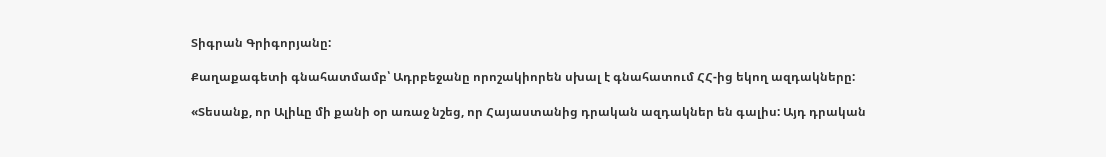Տիգրան Գրիգորյանը:

Քաղաքագետի գնահատմամբ՝ Ադրբեջանը որոշակիորեն սխալ է գնահատում ՀՀ-ից եկող ազդակները:

«Տեսանք, որ Ալիևը մի քանի օր առաջ նշեց, որ Հայաստանից դրական ազդակներ են գալիս: Այդ դրական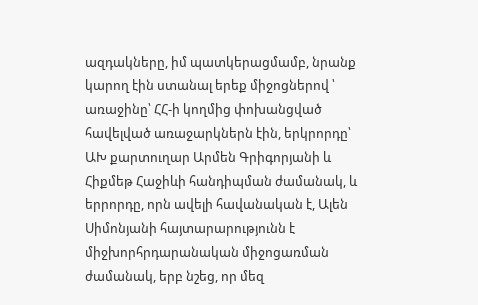ազդակները, իմ պատկերացմամբ, նրանք կարող էին ստանալ երեք միջոցներով ՝ առաջինը՝ ՀՀ-ի կողմից փոխանցված հավելված առաջարկներն էին, երկրորդը՝ ԱԽ քարտուղար Արմեն Գրիգորյանի և Հիքմեթ Հաջիևի հանդիպման ժամանակ, և երրորդը, որն ավելի հավանական է, Ալեն Սիմոնյանի հայտարարությունն է միջխորհրդարանական միջոցառման ժամանակ, երբ նշեց, որ մեզ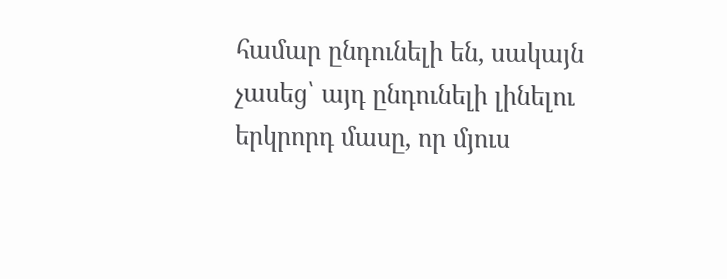համար ընդունելի են, սակայն չասեց՝ այդ ընդունելի լինելու երկրորդ մասը, որ մյուս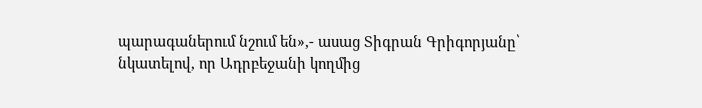պարագաներում նշում են»,- ասաց Տիգրան Գրիգորյանը՝ նկատելով, որ Ադրբեջանի կողմից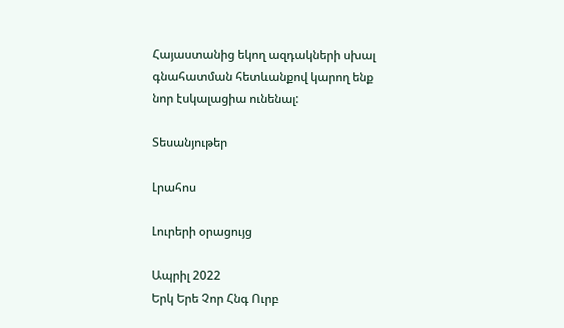Հայաստանից եկող ազդակների սխալ գնահատման հետևանքով կարող ենք նոր էսկալացիա ունենալ:

Տեսանյութեր

Լրահոս

Լուրերի օրացույց

Ապրիլ 2022
Երկ Երե Չոր Հնգ Ուրբ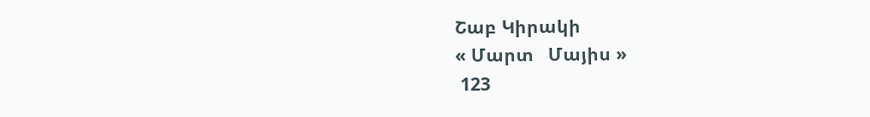Շաբ Կիրակի
« Մարտ   Մայիս »
 123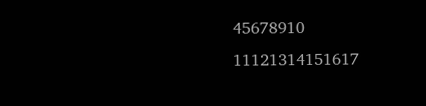45678910
11121314151617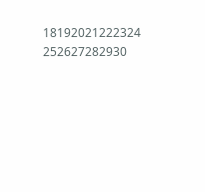18192021222324
252627282930